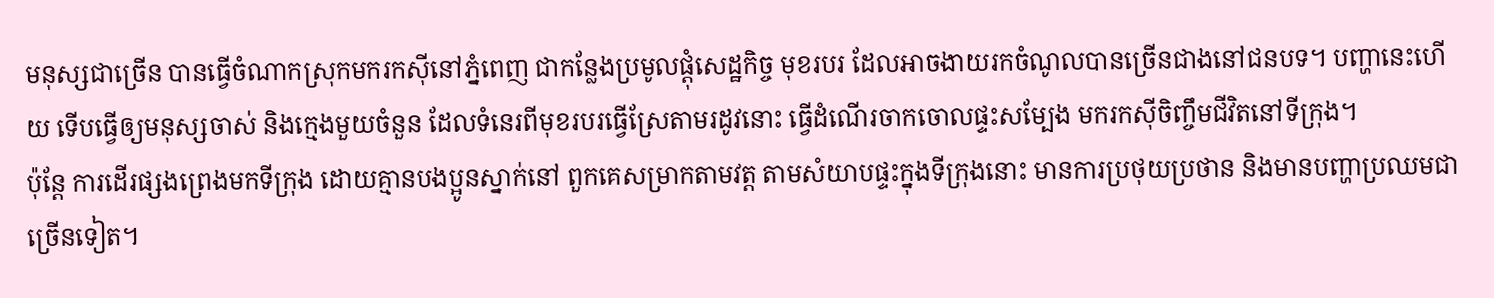មនុស្សជាច្រើន បានធ្វើចំណាកស្រុកមករកស៊ីនៅភ្នំពេញ ជាកន្លែងប្រមូលផ្តុំសេដ្ឋកិច្ច មុខរបរ ដែលអាចងាយរកចំណូលបានច្រើនជាងនៅជនបទ។ បញ្ហានេះហើយ ទើបធ្វើឲ្យមនុស្សចាស់ និងក្មេងមួយចំនួន ដែលទំនេរពីមុខរបរធ្វើស្រែតាមរដូវនោះ ធ្វើដំណើរចាកចោលផ្ទះសម្បែង មករកស៊ីចិញ្ចឹមជីវិតនៅទីក្រុង។
ប៉ុន្តែ ការដើរផ្សងព្រេងមកទីក្រុង ដោយគ្មានបងប្អូនស្នាក់នៅ ពួកគេសម្រាកតាមវត្ត តាមសំយាបផ្ទះក្នុងទីក្រុងនោះ មានការប្រថុយប្រថាន និងមានបញ្ហាប្រឈមជាច្រើនទៀត។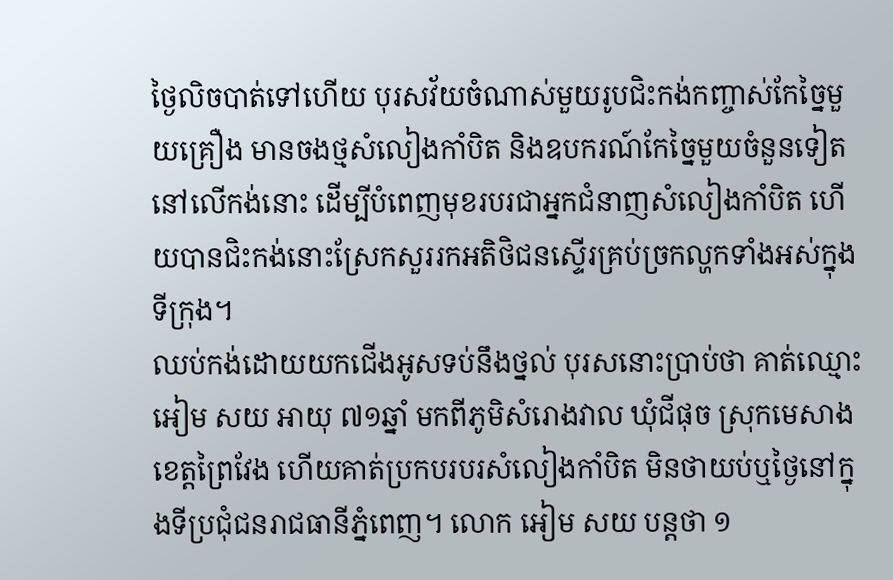ថ្ងៃលិចបាត់ទៅហើយ បុរសវ័យចំណាស់មួយរូបជិះកង់កញ្ចាស់កែច្នៃមួយគ្រឿង មានចងថ្មសំលៀងកាំបិត និងឧបករណ៍កែច្នៃមួយចំនួនទៀតនៅលើកង់នោះ ដើម្បីបំពេញមុខរបរជាអ្នកជំនាញសំលៀងកាំបិត ហើយបានជិះកង់នោះស្រែកសួររកអតិថិជនស្ទើរគ្រប់ច្រកល្ហកទាំងអស់ក្នុងទីក្រុង។
ឈប់កង់ដោយយកជើងអូសទប់នឹងថ្នល់ បុរសនោះប្រាប់ថា គាត់ឈ្មោះ អៀម សយ អាយុ ៧១ឆ្នាំ មកពីភូមិសំរោងវាល ឃុំជីផុច ស្រុកមេសាង ខេត្តព្រៃវែង ហើយគាត់ប្រកបរបរសំលៀងកាំបិត មិនថាយប់ឬថ្ងៃនៅក្នុងទីប្រជុំជនរាជធានីភ្នំពេញ។ លោក អៀម សយ បន្តថា ១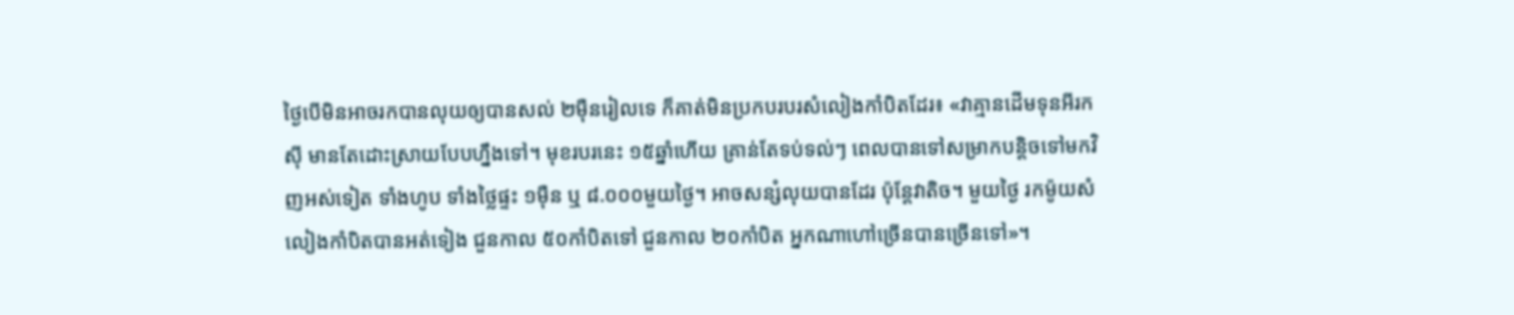ថ្ងៃបើមិនអាចរកបានលុយឲ្យបានសល់ ២ម៉ឺនរៀលទេ ក៏គាត់មិនប្រកបរបរសំលៀងកាំបិតដែរ៖ «វាគ្មានដើមទុនអីរកស៊ី មានតែដោះស្រាយបែបហ្នឹងទៅ។ មុខរបរនេះ ១៥ឆ្នាំហើយ គ្រាន់តែទប់ទល់ៗ ពេលបានទៅសម្រាកបន្តិចទៅមកវិញអស់ទៀត ទាំងហូប ទាំងថ្លៃផ្ទះ ១ម៉ឺន ឬ ៨.០០០មួយថ្ងៃ។ អាចសន្សំលុយបានដែរ ប៉ុន្តែវាតិច។ មួយថ្ងៃ រកម៉ូយសំលៀងកាំបិតបានអត់ទៀង ជួនកាល ៥០កាំបិតទៅ ជួនកាល ២០កាំបិត អ្នកណាហៅច្រើនបានច្រើនទៅ»។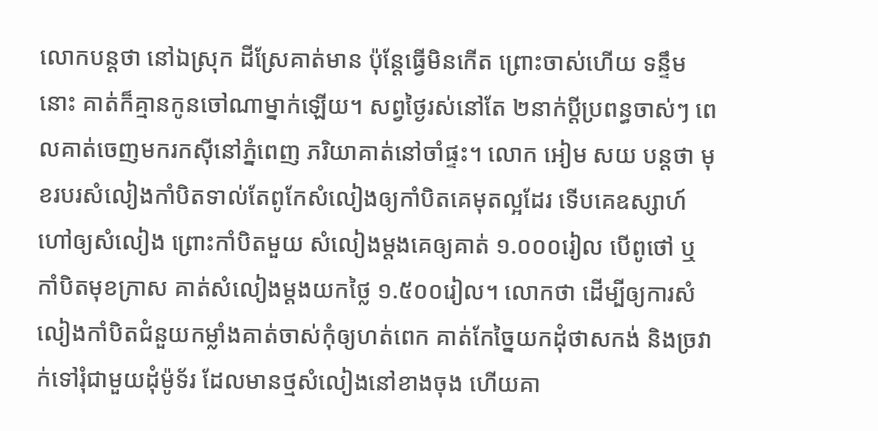លោកបន្តថា នៅឯស្រុក ដីស្រែគាត់មាន ប៉ុន្តែធ្វើមិនកើត ព្រោះចាស់ហើយ ទន្ទឹមនោះ គាត់ក៏គ្មានកូនចៅណាម្នាក់ឡើយ។ សព្វថ្ងៃរស់នៅតែ ២នាក់ប្ដីប្រពន្ធចាស់ៗ ពេលគាត់ចេញមករកស៊ីនៅភ្នំពេញ ភរិយាគាត់នៅចាំផ្ទះ។ លោក អៀម សយ បន្តថា មុខរបរសំលៀងកាំបិតទាល់តែពូកែសំលៀងឲ្យកាំបិតគេមុតល្អដែរ ទើបគេឧស្សាហ៍ហៅឲ្យសំលៀង ព្រោះកាំបិតមួយ សំលៀងម្តងគេឲ្យគាត់ ១.០០០រៀល បើពូថៅ ឬកាំបិតមុខក្រាស គាត់សំលៀងម្តងយកថ្លៃ ១.៥០០រៀល។ លោកថា ដើម្បីឲ្យការសំលៀងកាំបិតជំនួយកម្លាំងគាត់ចាស់កុំឲ្យហត់ពេក គាត់កែច្នៃយកដុំថាសកង់ និងច្រវាក់ទៅរុំជាមួយដុំម៉ូទ័រ ដែលមានថ្មសំលៀងនៅខាងចុង ហើយគា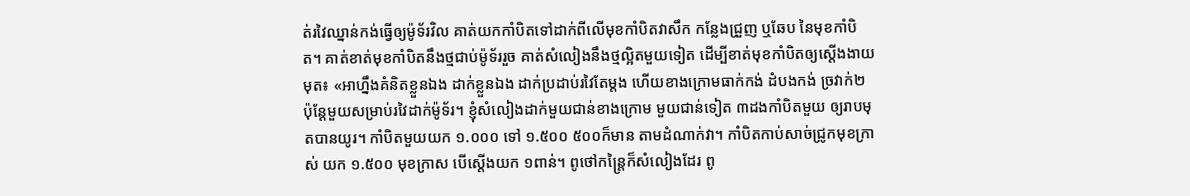ត់រវៃឈ្នាន់កង់ធ្វើឲ្យម៉ូទ័រវិល គាត់យកកាំបិតទៅដាក់ពីលើមុខកាំបិតវាសឹក កន្លែងជ្រួញ ឬឆែប នៃមុខកាំបិត។ គាត់ខាត់មុខកាំបិតនឹងថ្មជាប់ម៉ូទ័ររួច គាត់សំលៀងនឹងថ្មល្អិតមួយទៀត ដើម្បីខាត់មុខកាំបិតឲ្យស្តើងងាយមុត៖ «អាហ្នឹងគំនិតខ្លួនឯង ដាក់ខ្លួនឯង ដាក់ប្រដាប់រវៃតែម្តង ហើយខាងក្រោមធាក់កង់ ដំបងកង់ ច្រវាក់២ ប៉ុន្តែមួយសម្រាប់រវៃដាក់ម៉ូទ័រ។ ខ្ញុំសំលៀងដាក់មួយជាន់ខាងក្រោម មួយជាន់ទៀត ៣ដងកាំបិតមួយ ឲ្យរាបមុតបានយូរ។ កាំបិតមួយយក ១.០០០ ទៅ ១.៥០០ ៥០០ក៏មាន តាមដំណាក់វា។ កាំបិតកាប់សាច់ជ្រូកមុខក្រាស់ យក ១.៥០០ មុខក្រាស បើស្តើងយក ១ពាន់។ ពូថៅកន្ត្រៃក៏សំលៀងដែរ ពូ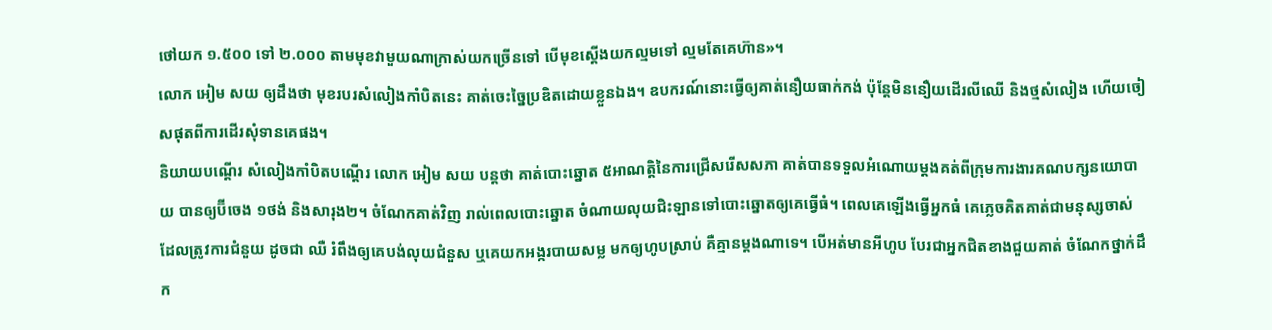ថៅយក ១.៥០០ ទៅ ២.០០០ តាមមុខវាមួយណាក្រាស់យកច្រើនទៅ បើមុខស្តើងយកល្មមទៅ ល្មមតែគេហ៊ាន»។
លោក អៀម សយ ឲ្យដឹងថា មុខរបរសំលៀងកាំបិតនេះ គាត់ចេះច្នៃប្រឌិតដោយខ្លួនឯង។ ឧបករណ៍នោះធ្វើឲ្យគាត់នឿយធាក់កង់ ប៉ុន្តែមិននឿយដើរលីឈើ និងថ្មសំលៀង ហើយចៀសផុតពីការដើរសុំទានគេផង។
និយាយបណ្ដើរ សំលៀងកាំបិតបណ្ដើរ លោក អៀម សយ បន្តថា គាត់បោះឆ្នោត ៥អាណត្តិនៃការជ្រើសរើសសភា គាត់បានទទួលអំណោយម្តងគត់ពីក្រុមការងារគណបក្សនយោបាយ បានឲ្យប៊ីចេង ១ថង់ និងសារុង២។ ចំណែកគាត់វិញ រាល់ពេលបោះឆ្នោត ចំណាយលុយជិះឡានទៅបោះឆ្នោតឲ្យគេធ្វើធំ។ ពេលគេឡើងធ្វើអ្នកធំ គេភ្លេចគិតគាត់ជាមនុស្សចាស់ ដែលត្រូវការជំនួយ ដូចជា ឈឺ រំពឹងឲ្យគេបង់លុយជំនួស ឬគេយកអង្ករបាយសម្ល មកឲ្យហូបស្រាប់ គឺគ្មានម្តងណាទេ។ បើអត់មានអីហូប បែរជាអ្នកជិតខាងជួយគាត់ ចំណែកថ្នាក់ដឹក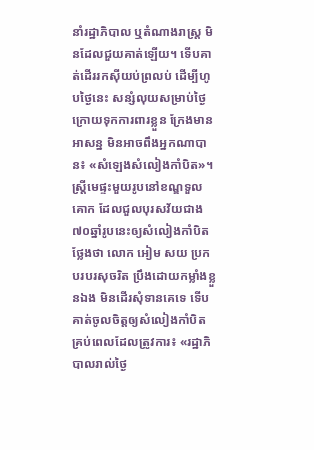នាំរដ្ឋាភិបាល ឬតំណាងរាស្ត្រ មិនដែលជួយគាត់ឡើយ។ ទើបគាត់ដើររកស៊ីយប់ព្រលប់ ដើម្បីហូបថ្ងៃនេះ សន្សំលុយសម្រាប់ថ្ងៃក្រោយទុកការពារខ្លួន ក្រែងមានអាសន្ន មិនអាចពឹងអ្នកណាបាន៖ «សំឡេងសំលៀងកាំបិត»។
ស្ត្រីមេផ្ទះមួយរូបនៅខណ្ឌទួលគោក ដែលជួលបុរសវ័យជាង ៧០ឆ្នាំរូបនេះឲ្យសំលៀងកាំបិត ថ្លែងថា លោក អៀម សយ ប្រកបរបរសុចរិត ប្រឹងដោយកម្លាំងខ្លួនឯង មិនដើរសុំទានគេទេ ទើបគាត់ចូលចិត្តឲ្យសំលៀងកាំបិតគ្រប់ពេលដែលត្រូវការ៖ «រដ្ឋាភិបាលរាល់ថ្ងៃ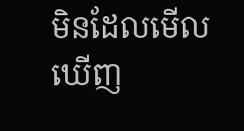មិនដែលមើលឃើញ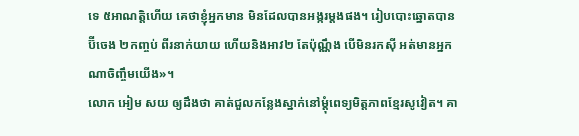ទេ ៥អាណត្តិហើយ គេថាខ្ញុំអ្នកមាន មិនដែលបានអង្ករម្តងផង។ រៀបបោះឆ្នោតបានប៊ីចេង ២កញ្ចប់ ពីរនាក់យាយ ហើយនិងអាវ២ តែប៉ុណ្ណឹង បើមិនរកស៊ី អត់មានអ្នកណាចិញ្ចឹមយើង»។
លោក អៀម សយ ឲ្យដឹងថា គាត់ជួលកន្លែងស្នាក់នៅម្តុំពេទ្យមិត្តភាពខ្មែរសូវៀត។ គា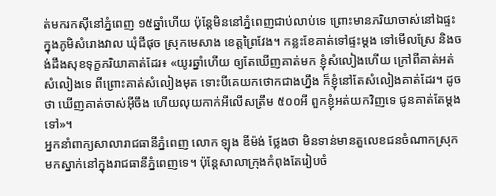ត់មករកស៊ីនៅភ្នំពេញ ១៥ឆ្នាំហើយ ប៉ុន្តែមិននៅភ្នំពេញជាប់លាប់ទេ ព្រោះមានភរិយាចាស់នៅឯផ្ទះក្នុងភូមិសំរោងវាល ឃុំជីផុច ស្រុកមេសាង ខេត្តព្រៃវែង។ កន្លះខែគាត់ទៅផ្ទះម្តង ទៅមើលស្រែ និងចង់ដឹងសុខទុក្ខភរិយាគាត់ដែរ៖ «យូរឆ្នាំហើយ ឲ្យតែឃើញគាត់មក ខ្ញុំសំលៀងហើយ ក្រៅពីគាត់អត់សំលៀងទេ ពីព្រោះគាត់សំលៀងមុត ទោះបីគេយកថោកជាងហ្នឹង ក៏ខ្ញុំនៅតែសំលៀងគាត់ដែរ។ ដូចថា ឃើញគាត់ចាស់អ៊ីចឹង ហើយលុយកាក់អីលើសត្រឹម ៥០០អី ពួកខ្ញុំអត់យកវិញទេ ជូនគាត់តែម្តងទៅ»។
អ្នកនាំពាក្យសាលារាជធានីភ្នំពេញ លោក ឡុង ឌីម៉ង់ ថ្លែងថា មិនទាន់មានតួលេខជនចំណាកស្រុកមកស្នាក់នៅក្នុងរាជធានីភ្នំពេញទេ។ ប៉ុន្តែសាលាក្រុងកំពុងតែរៀបចំ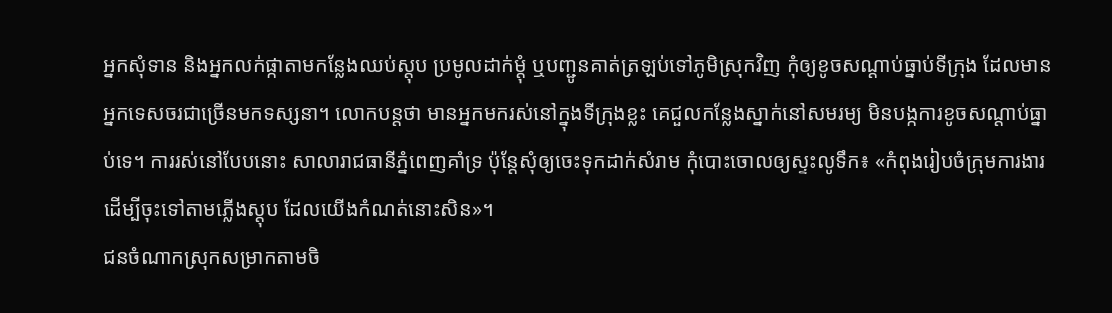អ្នកសុំទាន និងអ្នកលក់ផ្កាតាមកន្លែងឈប់ស្តុប ប្រមូលដាក់ម្តុំ ឬបញ្ជូនគាត់ត្រឡប់ទៅភូមិស្រុកវិញ កុំឲ្យខូចសណ្ដាប់ធ្នាប់ទីក្រុង ដែលមានអ្នកទេសចរជាច្រើនមកទស្សនា។ លោកបន្តថា មានអ្នកមករស់នៅក្នុងទីក្រុងខ្លះ គេជួលកន្លែងស្នាក់នៅសមរម្យ មិនបង្កការខូចសណ្ដាប់ធ្នាប់ទេ។ ការរស់នៅបែបនោះ សាលារាជធានីភ្នំពេញគាំទ្រ ប៉ុន្តែសុំឲ្យចេះទុកដាក់សំរាម កុំបោះចោលឲ្យស្ទះលូទឹក៖ «កំពុងរៀបចំក្រុមការងារ ដើម្បីចុះទៅតាមភ្លើងស្តុប ដែលយើងកំណត់នោះសិន»។
ជនចំណាកស្រុកសម្រាកតាមចិ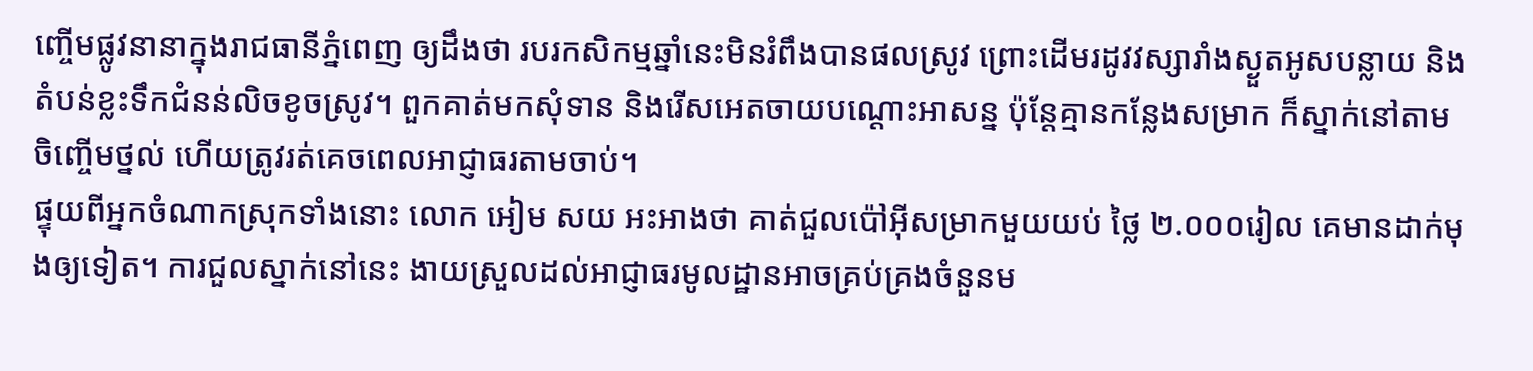ញ្ចើមផ្លូវនានាក្នុងរាជធានីភ្នំពេញ ឲ្យដឹងថា របរកសិកម្មឆ្នាំនេះមិនរំពឹងបានផលស្រូវ ព្រោះដើមរដូវវស្សារាំងស្ងួតអូសបន្លាយ និងតំបន់ខ្លះទឹកជំនន់លិចខូចស្រូវ។ ពួកគាត់មកសុំទាន និងរើសអេតចាយបណ្ដោះអាសន្ន ប៉ុន្តែគ្មានកន្លែងសម្រាក ក៏ស្នាក់នៅតាមចិញ្ចើមថ្នល់ ហើយត្រូវរត់គេចពេលអាជ្ញាធរតាមចាប់។
ផ្ទុយពីអ្នកចំណាកស្រុកទាំងនោះ លោក អៀម សយ អះអាងថា គាត់ជួលប៉ៅអ៊ីសម្រាកមួយយប់ ថ្លៃ ២.០០០រៀល គេមានដាក់មុងឲ្យទៀត។ ការជួលស្នាក់នៅនេះ ងាយស្រួលដល់អាជ្ញាធរមូលដ្ឋានអាចគ្រប់គ្រងចំនួនម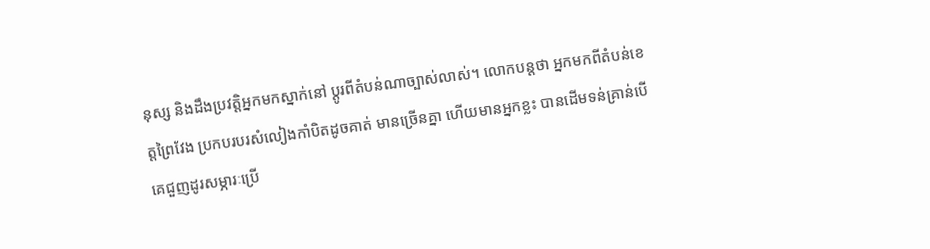នុស្ស និងដឹងប្រវត្តិអ្នកមកស្នាក់នៅ ប្ដូរពីតំបន់ណាច្បាស់លាស់។ លោកបន្តថា អ្នកមកពីតំបន់ខេត្តព្រៃវែង ប្រកបរបរសំលៀងកាំបិតដូចគាត់ មានច្រើនគ្នា ហើយមានអ្នកខ្លះ បានដើមទន់គ្រាន់បើ គេជួញដូរសម្ភារៈប្រើ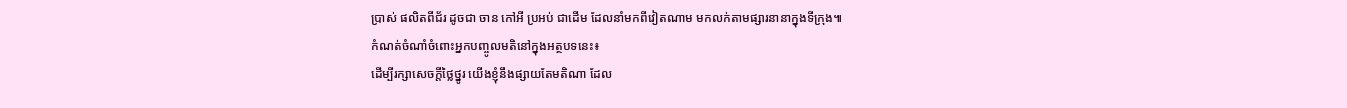ប្រាស់ ផលិតពីជ័រ ដូចជា ចាន កៅអី ប្រអប់ ជាដើម ដែលនាំមកពីវៀតណាម មកលក់តាមផ្សារនានាក្នុងទីក្រុង៕
កំណត់ចំណាំចំពោះអ្នកបញ្ចូលមតិនៅក្នុងអត្ថបទនេះ៖
ដើម្បីរក្សាសេចក្ដីថ្លៃថ្នូរ យើងខ្ញុំនឹងផ្សាយតែមតិណា ដែល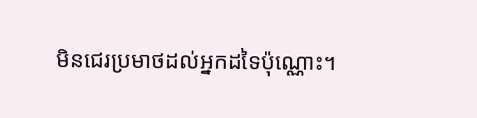មិនជេរប្រមាថដល់អ្នកដទៃប៉ុណ្ណោះ។